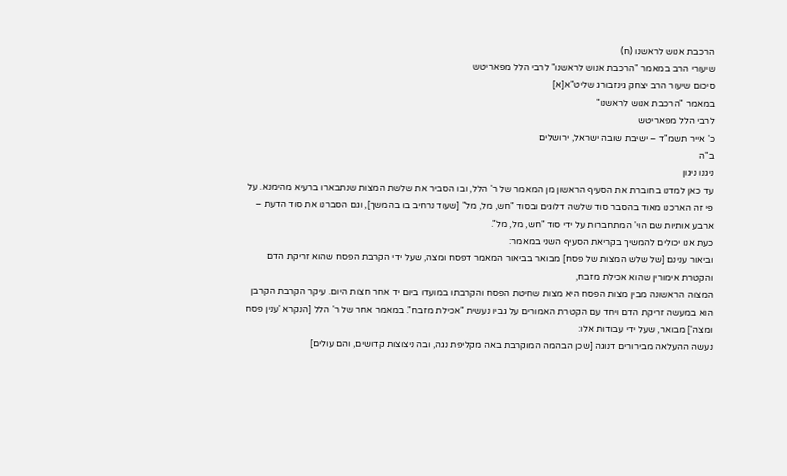הרכבת אנוש לראשנו (ח)
שיעורי הרב במאמר "הרכבת אנוש לראשנו" לרבי הלל מפאריטש
סיכום שיעור הרב יצחק גינזבורג שליט"א[א]
במאמר "הרכבת אנוש לראשנו"
לרבי הלל מפאריטש
כ' אייר תשמ"ד – ישיבת שובה ישראל, ירושלים
ב"ה
ניגנו ניגון
עד כאן למדנו בחוברת את הסעיף הראשון מן המאמר של ר' הלל, ובו הסביר את שלשת המצות שנתבארו ברעיא מהימנא. על פי זה הארכנו מאוד בהסבר סוד שלשה דלוגים ובסוד "חש, מל, מל" [שעוד נרחיב בו בהמשך], וגם הסברנו את סוד הדעת – ארבע אותיות שם הוי' המתחברות על ידי סוד "חש, מל, מל".
כעת אנו יכולים להמשיך בקריאת הסעיף השני במאמר:
וביאור ענינם [של שלש המצות של פסח] מבואר בביאור המאמר דפסח ומצה, שעל ידי הקרבת הפסח שהוא זריקת הדם והקטרת אימורין שהוא אכילת מזבח,
המצוה הראשונה מבין מצות הפסח היא מצות שחיטת הפסח והקרבתו במועדו ביום יד אחר חצות היום. עיקר הקרבת הקרבן הוא במעשה זריקת הדם ויחד עם הקטרת האמורים על גביו נעשית "אכילת מזבח". במאמר אחר של ר' הלל [הנקרא 'ענין פסח ומצה'] מבואר, שעל ידי עבודות אלו:
נעשה ההעלאה מבירורים דנוגה [שכן הבהמה המוקרבת באה מקליפת נגה, ובה ניצוצות קדושים, והם עולים]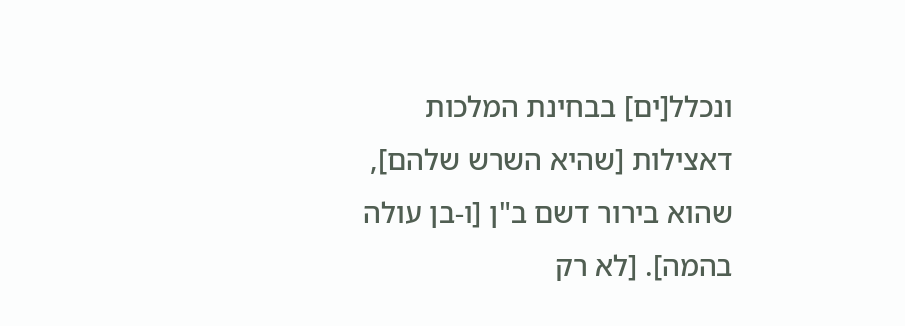ונכלל[ים] בבחינת המלכות דאצילות [שהיא השרש שלהם], שהוא בירור דשם ב"ן [ו-בן עולה בהמה]. [לא רק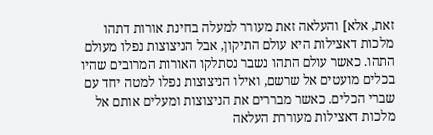זאת, אלא] והעלאה זאת מעורר למעלה בחינת אורות דתהו
מלכות דאצילות היא עולם התיקון, אבל הניצוצות נפלו מעולם התהו. כאשר עולם התהו נשבר נסתלקו האורות המרובים שהיו בכלים מועטים אל שרשם, ואילו הניצוצות נפלו למטה יחד עם שברי הכלים. כאשר מבררים את הניצוצות ומעלים אותם אל מלכות דאצילות מעוררת העלאה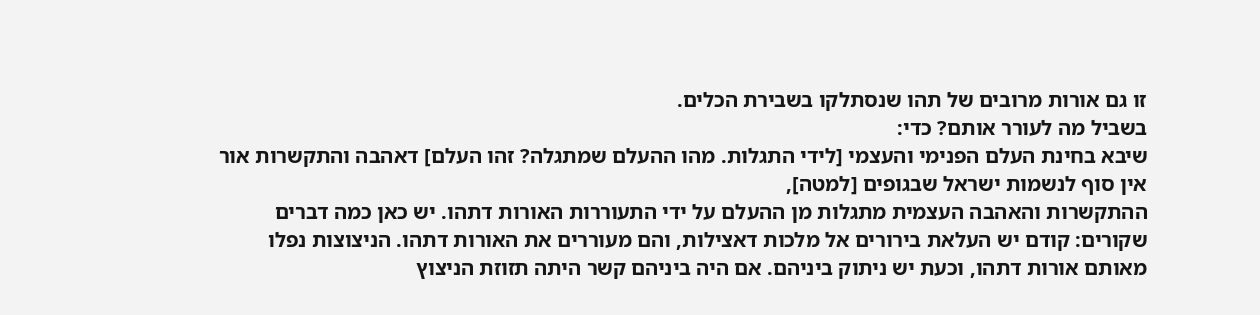זו גם אורות מרובים של תהו שנסתלקו בשבירת הכלים.
בשביל מה לעורר אותם? כדי:
שיבא בחינת העלם הפנימי והעצמי [לידי התגלות. מהו ההעלם שמתגלה? זהו העלם] דאהבה והתקשרות אור אין סוף לנשמות ישראל שבגופים [למטה],
ההתקשרות והאהבה העצמית מתגלות מן ההעלם על ידי התעוררות האורות דתהו. יש כאן כמה דברים שקורים: קודם יש העלאת בירורים אל מלכות דאצילות, והם מעוררים את האורות דתהו. הניצוצות נפלו מאותם אורות דתהו, וכעת יש ניתוק ביניהם. אם היה ביניהם קשר היתה תזוזת הניצוץ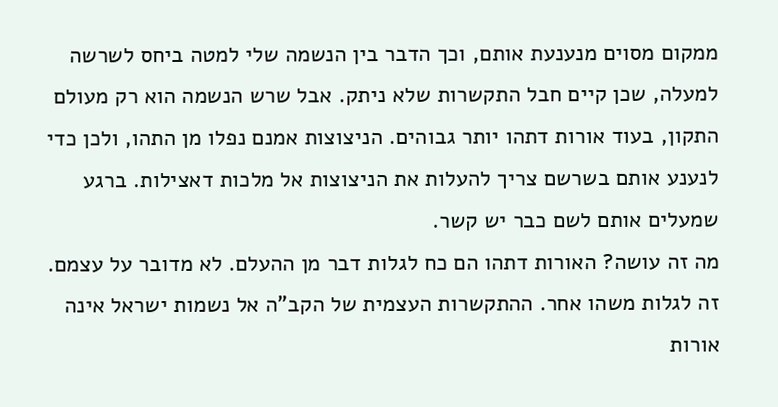ממקום מסוים מנענעת אותם, וכך הדבר בין הנשמה שלי למטה ביחס לשרשה למעלה, שכן קיים חבל התקשרות שלא ניתק. אבל שרש הנשמה הוא רק מעולם התקון, בעוד אורות דתהו יותר גבוהים. הניצוצות אמנם נפלו מן התהו, ולכן כדי לנענע אותם בשרשם צריך להעלות את הניצוצות אל מלכות דאצילות. ברגע שמעלים אותם לשם כבר יש קשר.
מה זה עושה? האורות דתהו הם כח לגלות דבר מן ההעלם. לא מדובר על עצמם. זה לגלות משהו אחר. ההתקשרות העצמית של הקב"ה אל נשמות ישראל אינה אורות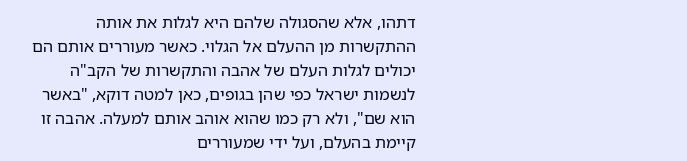דתהו, אלא שהסגולה שלהם היא לגלות את אותה ההתקשרות מן ההעלם אל הגלוי. כאשר מעוררים אותם הם יכולים לגלות העלם של אהבה והתקשרות של הקב"ה לנשמות ישראל כפי שהן בגופים, כאן למטה דוקא, "באשר הוא שם", ולא רק כמו שהוא אוהב אותם למעלה. אהבה זו קיימת בהעלם, ועל ידי שמעוררים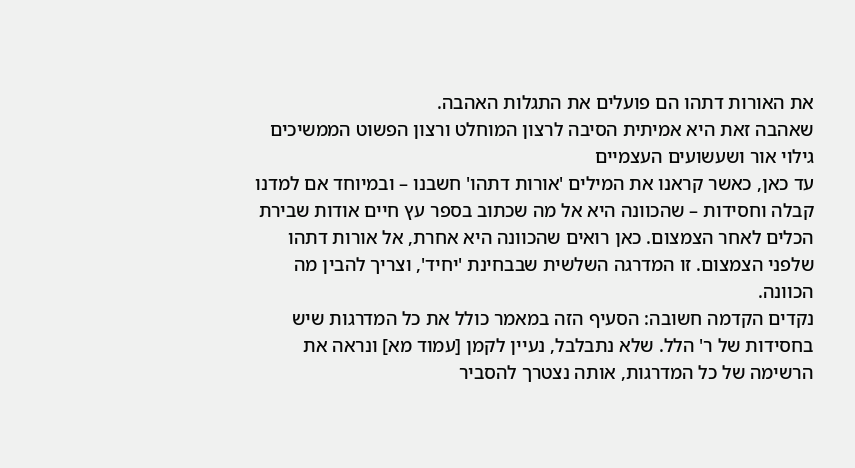את האורות דתהו הם פועלים את התגלות האהבה.
שאהבה זאת היא אמיתית הסיבה לרצון המוחלט ורצון הפשוט הממשיכים גילוי אור ושעשועים העצמיים
עד כאן, כאשר קראנו את המילים 'אורות דתהו' חשבנו – ובמיוחד אם למדנו קבלה וחסידות – שהכוונה היא אל מה שכתוב בספר עץ חיים אודות שבירת הכלים לאחר הצמצום. כאן רואים שהכוונה היא אחרת, אל אורות דתהו שלפני הצמצום. זו המדרגה השלשית שבבחינת 'יחיד', וצריך להבין מה הכוונה.
נקדים הקדמה חשובה: הסעיף הזה במאמר כולל את כל המדרגות שיש בחסידות של ר' הלל. שלא נתבלבל, נעיין לקמן [עמוד מא] ונראה את הרשימה של כל המדרגות, אותה נצטרך להסביר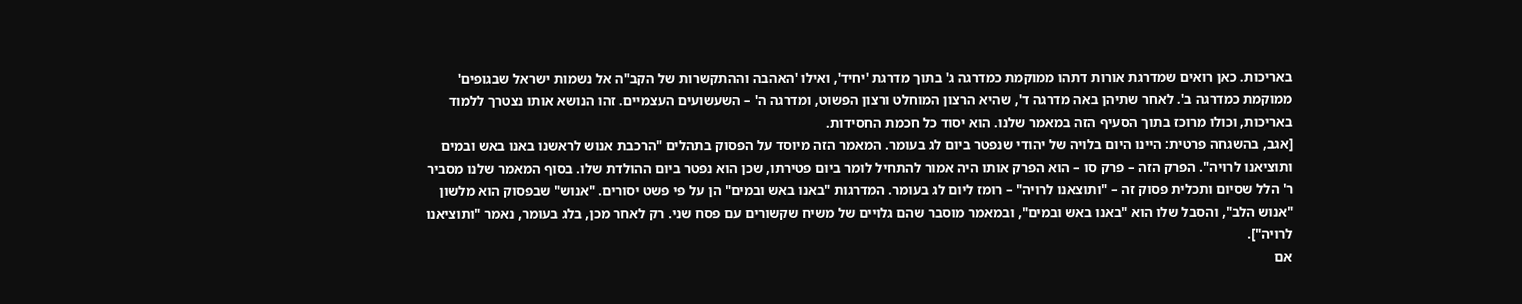באריכות. כאן רואים שמדרגת אורות דתהו ממוקמת כמדרגה ג' בתוך מדרגת 'יחיד', ואילו 'האהבה וההתקשרות של הקב"ה אל נשמות ישראל שבגופים' ממוקמת כמדרגה ב'. לאחר שתיהן באה מדרגה ד', שהיא הרצון המוחלט ורצון הפשוט, ומדרגה ה' – השעשועים העצמיים. זהו הנושא אותו נצטרך ללמוד באריכות, וכולו מרוכז בתוך הסעיף הזה במאמר שלנו. הוא יסוד כל חכמת החסידות.
[אגב, בהשגחה פרטית: היינו היום בלויה של יהודי שנפטר ביום לג בעומר. המאמר הזה מיוסד על הפסוק בתהלים "הרכבת אנוש לראשנו באנו באש ובמים ותוציאנו לרויה". הפרק הזה – פרק סו – הוא הפרק אותו היה אמור להתחיל לומר ביום פטירתו, שכן הוא נפטר ביום ההולדת שלו. בסוף המאמר שלנו מסביר ר' הלל שסיום ותכלית פסוק זה – "ותוצאנו לרויה" – רומז ליום לג בעומר. המדרגות "באנו באש ובמים" הן על פי פשט יסורים. "אנוש" שבפסוק הוא מלשון "אנוש הלב", והסבל שלו הוא "באנו באש ובמים", ובמאמר מוסבר שהם גלויים של משיח שקשורים עם פסח שני. רק לאחר מכן, בלג בעומר, נאמר "ותוציאנו לרויה"].
אם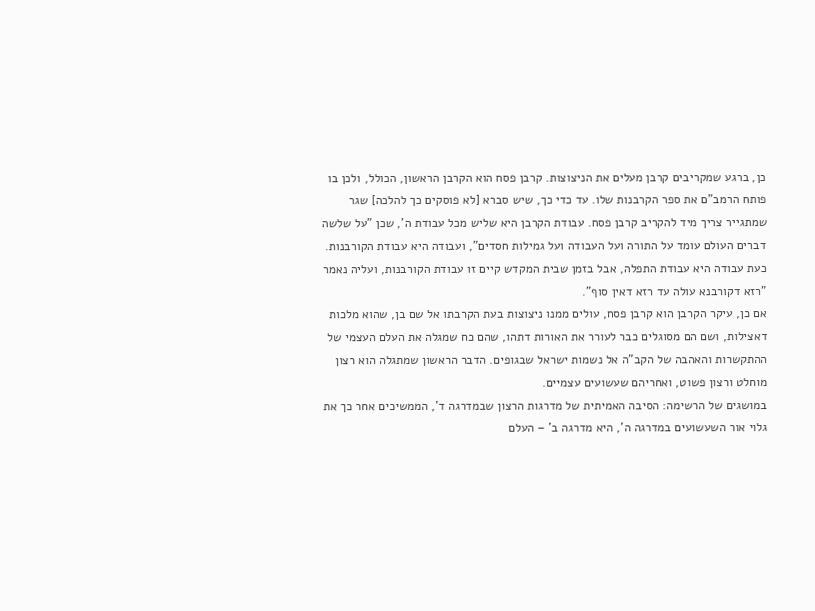כן, ברגע שמקריבים קרבן מעלים את הניצוצות. קרבן פסח הוא הקרבן הראשון, הכולל, ולכן בו פותח הרמב"ם את ספר הקרבנות שלו. עד כדי כך, שיש סברא [לא פוסקים כך להלכה] שגר שמתגייר צריך מיד להקריב קרבן פסח. עבודת הקרבן היא שליש מכל עבודת ה', שכן "על שלשה דברים העולם עומד על התורה ועל העבודה ועל גמילות חסדים", ועבודה היא עבודת הקורבנות. כעת עבודה היא עבודת התפלה, אבל בזמן שבית המקדש קיים זו עבודת הקורבנות, ועליה נאמר "רזא דקורבנא עולה עד רזא דאין סוף".
אם כן, עיקר הקרבן הוא קרבן פסח, עולים ממנו ניצוצות בעת הקרבתו אל שם בן, שהוא מלכות דאצילות, ושם הם מסוגלים כבר לעורר את האורות דתהו, שהם כח שמגלה את העלם העצמי של ההתקשרות והאהבה של הקב"ה אל נשמות ישראל שבגופים. הדבר הראשון שמתגלה הוא רצון מוחלט ורצון פשוט, ואחריהם שעשועים עצמיים.
במושגים של הרשימה: הסיבה האמיתית של מדרגות הרצון שבמדרגה ד', הממשיכים אחר כך את גלוי אור השעשועים במדרגה ה', היא מדרגה ב' – העלם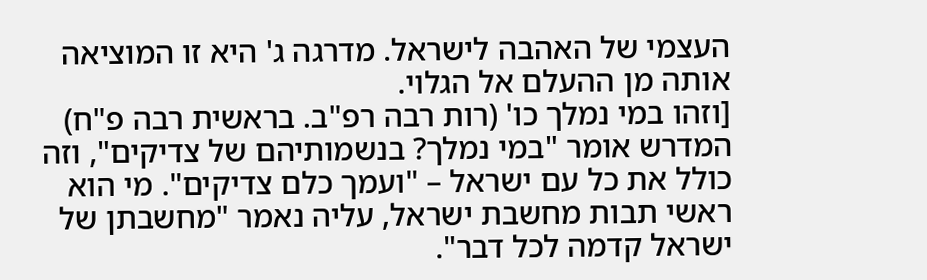העצמי של האהבה לישראל. מדרגה ג' היא זו המוציאה אותה מן ההעלם אל הגלוי.
[וזהו במי נמלך כו' (רות רבה רפ"ב. בראשית רבה פ"ח)
המדרש אומר "במי נמלך? בנשמותיהם של צדיקים", וזה כולל את כל עם ישראל – "ועמך כלם צדיקים". מי הוא ראשי תבות מחשבת ישראל, עליה נאמר "מחשבתן של ישראל קדמה לכל דבר".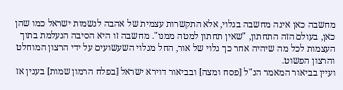מחשבה כאן אינה מחשבה בגלוי, אלא התקשרות עצמית של אהבה לנשמות ישראל כמו שהן כאן, בעולם הזה התחתון, "שאין תחתון למטה ממנו". מחשבה זו היא הסיבה הנעלמת בתוך העצמות לכל מה שיהיה אחר כך גלוי של אור, החל מגלוי השעשועים על ידי הרצון המוחלט והרצון הפשוט.
ועיין בביאור המאמר הנ"ל [פסח ומצה] ובביאור דוירא ישראל [בפלח הרמון שמות] בענין אז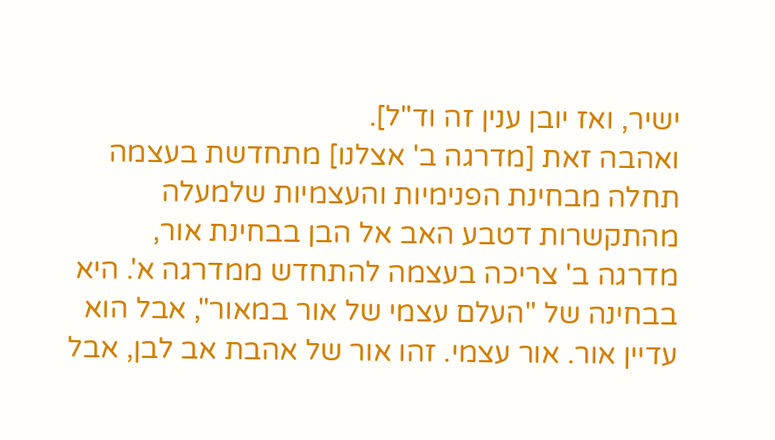ישיר, ואז יובן ענין זה וד"ל].
ואהבה זאת [מדרגה ב' אצלנו] מתחדשת בעצמה תחלה מבחינת הפנימיות והעצמיות שלמעלה מהתקשרות דטבע האב אל הבן בבחינת אור,
מדרגה ב' צריכה בעצמה להתחדש ממדרגה א'. היא בבחינה של "העלם עצמי של אור במאור", אבל הוא עדיין אור. אור עצמי. זהו אור של אהבת אב לבן, אבל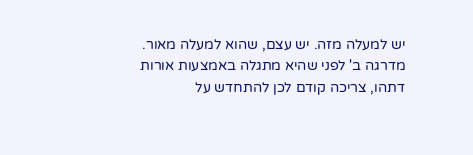יש למעלה מזה. יש עצם, שהוא למעלה מאור. מדרגה ב' לפני שהיא מתגלה באמצעות אורות דתהו, צריכה קודם לכן להתחדש על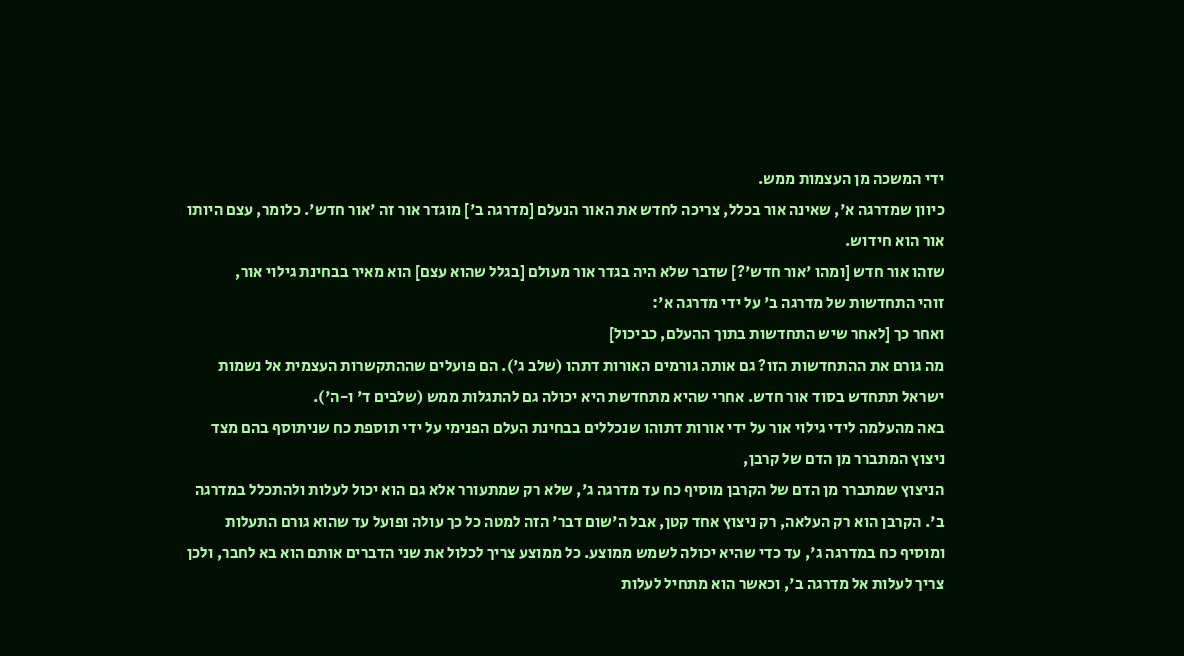ידי המשכה מן העצמות ממש.
כיוון שמדרגה א', שאינה אור בכלל, צריכה לחדש את האור הנעלם [מדרגה ב'] מוגדר אור זה 'אור חדש'. כלומר, עצם היותו אור הוא חידוש.
שזהו אור חדש [ומהו 'אור חדש'?] שדבר שלא היה בגדר אור מעולם [בגלל שהוא עצם] הוא מאיר בבחינת גילוי אור,
זוהי התחדשות של מדרגה ב' על ידי מדרגה א':
ואחר כך [לאחר שיש התחדשות בתוך ההעלם, כביכול]
מה גורם את ההתחדשות הזו? גם אותה גורמים האורות דתהו (שלב ג'). הם פועלים שההתקשרות העצמית אל נשמות ישראל תתחדש בסוד אור חדש. אחרי שהיא מתחדשת היא יכולה גם להתגלות ממש (שלבים ד' ו-ה').
באה מהעלמה לידי גילוי אור על ידי אורות דתוהו שנכללים בבחינת העלם הפנימי על ידי תוספת כח שניתוסף בהם מצד ניצוץ המתברר מן הדם של קרבן,
הניצוץ שמתברר מן הדם של הקרבן מוסיף כח עד מדרגה ג', שלא רק שמתעורר אלא גם הוא יכול לעלות ולהתכלל במדרגה ב'. הקרבן הוא רק העלאה, רק ניצוץ אחד קטן, אבל ה'שום דבר' הזה למטה כל כך עולה ופועל עד שהוא גורם התעלות ומוסיף כח במדרגה ג', עד כדי שהיא יכולה לשמש ממוצע. כל ממוצע צריך לכלול את שני הדברים אותם הוא בא לחבר, ולכן צריך לעלות אל מדרגה ב', וכאשר הוא מתחיל לעלות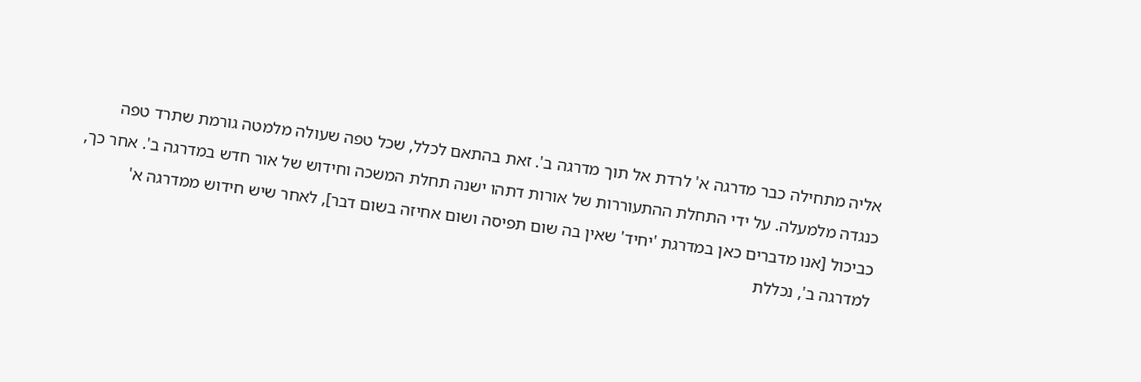אליה מתחילה כבר מדרגה א' לרדת אל תוך מדרגה ב'. זאת בהתאם לכלל, שכל טפה שעולה מלמטה גורמת שתרד טפה כנגדה מלמעלה. על ידי התחלת ההתעוררות של אורות דתהו ישנה תחלת המשכה וחידוש של אור חדש במדרגה ב'. אחר כך, כביכול [אנו מדברים כאן במדרגת 'יחיד' שאין בה שום תפיסה ושום אחיזה בשום דבר], לאחר שיש חידוש ממדרגה א' למדרגה ב', נכללת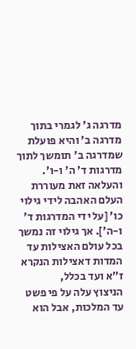מדרגה ג' לגמרי בתוך מדרגה ב' והיא פועלת שמדרגה ב' תומשך לתוך מדרגות ד' ה' ו-ו'.
והעלאה זאת מעוררת העלם האהבה לידי גילוי כו' [על ידי המדרגות ד' ו-ה']. אך גילוי זה נמשך בכל עולם האצילות עד המדות דאצילות הנקרא ז"א ועד בכלל,
הניצוץ עלה על פי פשט עד המלכות, אבל הוא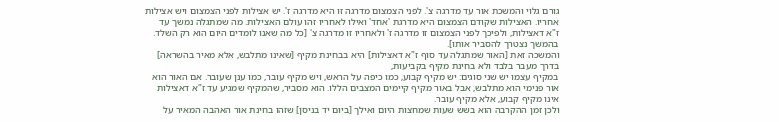גורם גלוי והמשכת אור עד מדרגה צ'. לפני הצמצום מדרגה זו היא מדרגה ז'. יש אצילות לפני הצמצום ויש אצילות אחריו. האצילות שקודם הצמצום היא מדרגת 'אחד' ואילו לאחריו זהו עולם האצילות. מה שמתגלה נמשך עד ז"א דאצילות, ולפיכך לפני הצמצום זו מדרגה ז' ולאחריו זו מדרגה צ' [כל מה שאנו לומדים היום הוא רק השלד. בהמשך נצטרך להסביר אותו].
והמשכה זאת [האור שמתגלה עד סוף ז"א דאצילות] היא בבחינת מקיף [שאינו מתלבש, אלא מאיר בהשראה] בדרך מעבר בלבד ולא בחינת מקיף בקביעות,
במקיף עצמו יש שני סוגים: יש מקיף קבוע, כמו כיפה על הראש, ויש מקיף עובר, כמו ענן שעובר. אם האור הוא אור פנימי הוא מתלבש, אבל באור מקיף קיימים המצבים הללו. הוא מסביר, שהמקיף שמגיע עד ז"א דאצילות אינו מקיף קבוע, אלא מקיף עובר.
ולכן זמן ההקרבה הוא בשש שעות שמחצות היום ואילך [ביום יד בניסן] שזהו בחינת אור האהבה המאיר על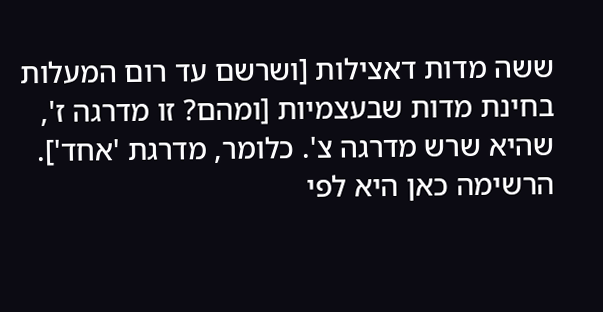ששה מדות דאצילות [ושרשם עד רום המעלות בחינת מדות שבעצמיות [ומהם? זו מדרגה ז', שהיא שרש מדרגה צ'. כלומר, מדרגת 'אחד'].
הרשימה כאן היא לפי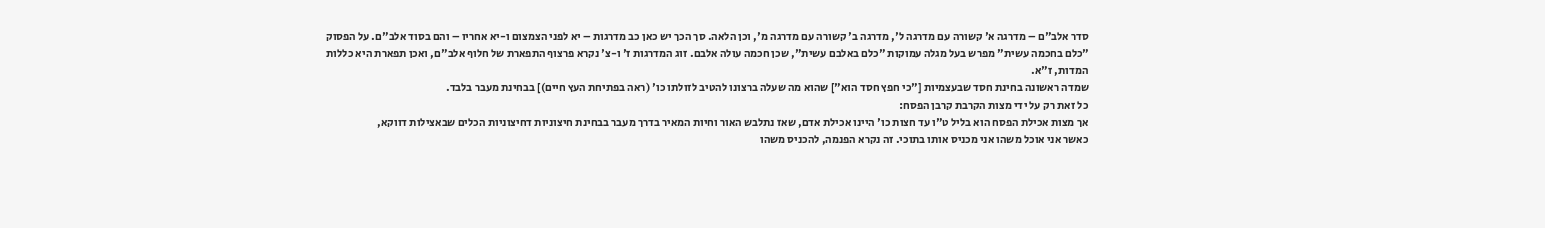סדר אלב"ם – מדרגה א' קשורה עם מדרגה ל', מדרגה ב' קשורה עם מדרגה מ', וכן הלאה. סך הכך יש כאן כב מדרגות – יא לפני הצמצום ו-יא אחריו – והם בסוד אלב"ם. על הפסוק "כלם בחכמה עשית" מפרש בעל מגלה עמוקות "כלם באלבם עשית", שכן חכמה עולה אלבם. זוג המדרגות ז' ו-צ' נקרא פרצוף התפארת של חלוף אלב"ם, ואכן תפארת היא כללות המדות, ז"א.
שמדה ראשונה בחינת חסד שבעצמיות ["כי חפץ חסד הוא"] שהוא מה שעלה ברצונו להטיב לזולתו כו' (ראה בפתיחת העץ חיים)] בבחינת מעבר בלבד.
כל זאת רק על ידי מצות הקרבת קרבן הפסח:
אך מצות אכילת הפסח הוא בליל ט"ו עד חצות כו' היינו אכילת אדם, שאז נתלבש האור וחיות המאיר בדרך מעבר בבחינת חיצוניות דחיצוניות הכלים שבאצילות דווקא,
כאשר אני אוכל משהו אני מכניס אותו בתוכי. זה נקרא הפנמה, להכניס משהו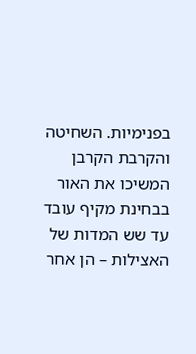בפנימיות. השחיטה והקרבת הקרבן המשיכו את האור בבחינת מקיף עובד עד שש המדות של האצילות – הן אחר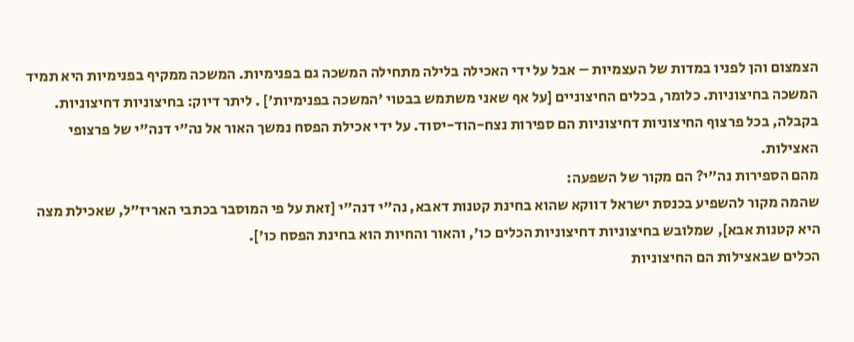הצמצום והן לפניו במדות של העצמיות – אבל על ידי האכילה בלילה מתחילה המשכה גם בפנימיות. המשכה ממקיף בפנימיות היא תמיד המשכה בחיצוניות. כלומר, בכלים החיצוניים [על אף שאני משתמש בבטוי 'המשכה בפנימיות'] . ליתר דיוק: בחיצוניות דחיצוניות. בקבלה, בכל פרצוף החיצוניות דחיצוניות הם ספירות נצח-הוד-יסוד. על ידי אכילת הפסח נמשך האור אל נה"י דנה"י של פרצופי האצילות.
מהם הספירות נה"י? הם מקור של השפעה:
שהמה מקור להשפיע בכנסת ישראל דווקא שהוא בחינת קטנות דאבא, נה"י דנה"י [זאת על פי המוסבר בכתבי האריז"ל, שאכילת מצה היא קטנות אבא], שמלובש בחיצוניות דחיצוניות הכלים כו', והאור והחיות הוא בחינת הפסח כו'].
הכלים שבאצילות הם החיצוניות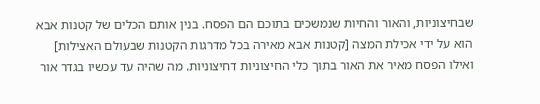שבחיצוניות, והאור והחיות שנמשכים בתוכם הם הפסח. בנין אותם הכלים של קטנות אבא הוא על ידי אכילת המצה [קטנות אבא מאירה בכל מדרגות הקטנות שבעולם האצילות] ואילו הפסח מאיר את האור בתוך כלי החיצוניות דחיצוניות. מה שהיה עד עכשיו בגדר אור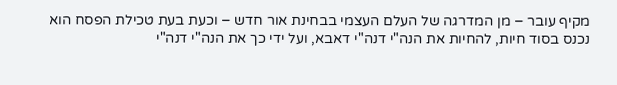מקיף עובר – מן המדרגה של העלם העצמי בבחינת אור חדש – וכעת בעת טכילת הפסח הוא נכנס בסוד חיות, להחיות את הנה"י דנה"י דאבא, ועל ידי כך את הנה"י דנה"י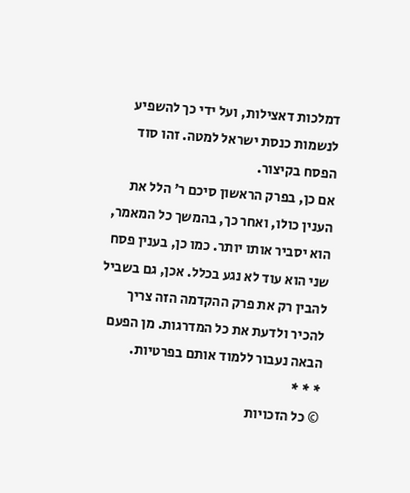דמלכות דאצילות, ועל ידי כך להשפיע לנשמות כנסת ישראל למטה. זהו סוד הפסח בקיצור.
אם כן, בפרק הראשון סיכם ר' הלל את הענין כולו, ואחר כך, בהמשך כל המאמר, הוא יסביר אותו יותר. כמו כן, בענין פסח שני הוא עוד לא נגע בכלל. אכן, גם בשביל להבין רק את פרק ההקדמה הזה צריך להכיר ולדעת את כל המדרגות. מן הפעם הבאה נעבור ללמוד אותם בפרטיות.
* * *
© כל הזכויות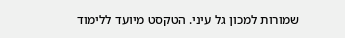שמורות למכון גל עיני. הטקסט מיועד ללימוד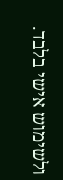ולשימוש אישי בלבד.